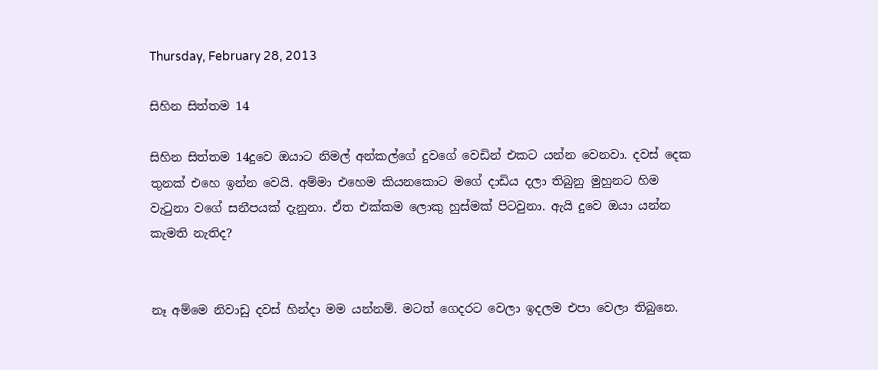Thursday, February 28, 2013

සිහින සිත්තම 14

සිහින සිත්තම 14දුවෙ ඔයාට නිමල් අන්කල්ගේ දුවගේ වෙඩින් එකට යන්න වෙනවා. දවස් දෙක තුනක් එහෙ ඉන්න වෙයි. අම්මා එහෙම කියනකොට මගේ දාඩිය දලා තිබුනු මුහුනට හිම වැටුනා වගේ සනීපයක් දැනුනා. ඒත එක්කම ලොකු හුස්මක් පිටවුනා. ඇයි දුවෙ ඔයා යන්න කැමති නැතිද?


නෑ අම්මෙ නිවාඩු දවස් හින්දා මම යන්නම්. මටත් ගෙදරට වෙලා ඉදලම එපා වෙලා තිබුනෙ.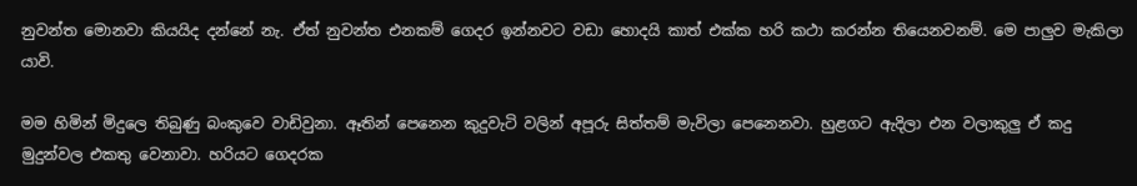නුවන්ත මොනවා කියයිද දන්නේ නැ. ඒත් නුවන්ත එනකම් ගෙදර ඉන්නවට වඩා හොදයි කාත් එක්ක හරි කථා කරන්න තියෙනවනම්. මෙ පාලුව මැකිලා යාවි.

මම හිමින් මිදුලෙ තිබුණු බංකුවෙ වාඩිවුනා. ඈතින් පෙනෙන කුදුවැටි වලින් අපූරු සිත්තම් මැවිලා පෙනෙනවා. හුළගට ඇදිලා එන වලාකුලු ඒ කදු මුදුන්වල එකතු වෙනාවා. හරියට ගෙදරක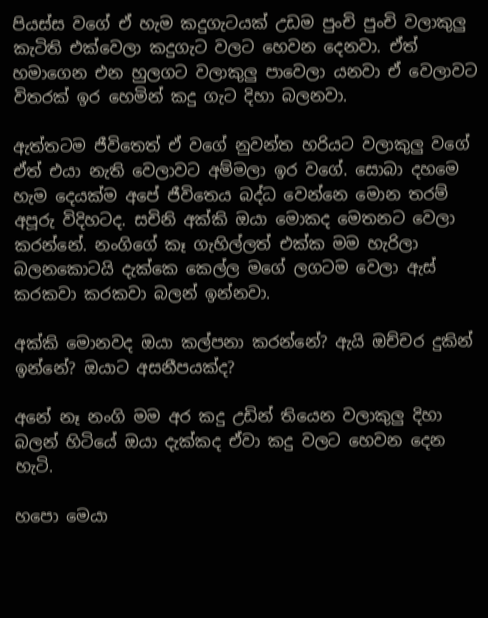පියස්ස වගේ ඒ හැම කදුගැටයක් උඩම පුංචි පුංචි වලාකුලු කැටිති එක්වෙලා කදුගැට වලට හෙවන දෙනවා. ඒත් හමාගෙන එන හුලගට වලාකුලු පාවෙලා යනවා ඒ වෙලාවට විතරක් ඉර හෙමින් කදු ගැට දිහා බලනවා.

ඇත්තටම ජීවිතෙත් ඒ වගේ නුවන්ත හරියට වලාකුලු වගේ ඒත් එයා නැති වෙලාවට අම්මලා ඉර වගේ. සොබා දහමෙ හැම දෙයක්ම අපේ ජීවිතෙය බද්ධ වෙන්නෙ මොන තරම් අපූරු විදිහටද. සචිනි අක්කි ඔයා මොකද මෙතනට වෙලා කරන්නේ. නංගිගේ කෑ ගැහිල්ලත් එක්ක මම හැරිලා බලනකොටයි දැක්කෙ කෙල්ල මගේ ලගටම වෙලා ඇස් කරකවා කරකවා බලන් ඉන්නවා.

අක්කි මොනවද ඔයා කල්පනා කරන්නේ? ඇයි ඔච්චර දුකින් ඉන්නේ? ඔයාට අසනීපයක්ද?

අනේ නෑ නංගි මම අර කදු උඩින් තියෙන වලාකුලු දිහා බලන් හිටියේ ඔයා දැක්කද ඒවා කදු වලට හෙවන දෙන හැටි.

හපො මෙයා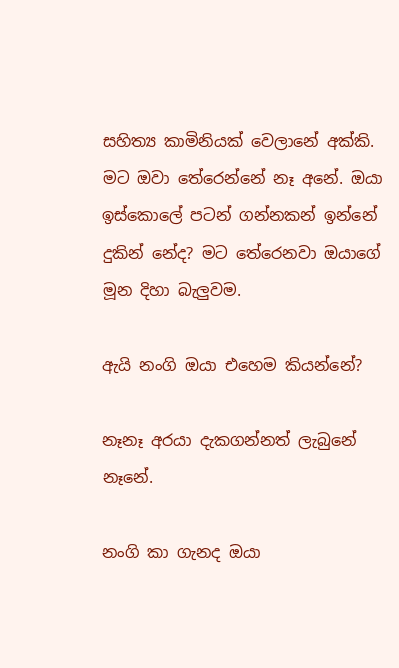සහිත්‍ය කාමිනියක් වෙලානේ අක්කි. මට ඔවා තේරෙන්නේ නෑ අනේ. ඔයා ඉස්කොලේ පටන් ගන්නකන් ඉන්නේ දුකින් නේද? මට තේරෙනවා ඔයාගේ මූන දිහා බැලුවම.

ඇයි නංගි ඔයා එහෙම කියන්නේ?

නෑනෑ අරයා දැකගන්නත් ලැබුනේ නෑනේ.

නංගි කා ගැනද ඔයා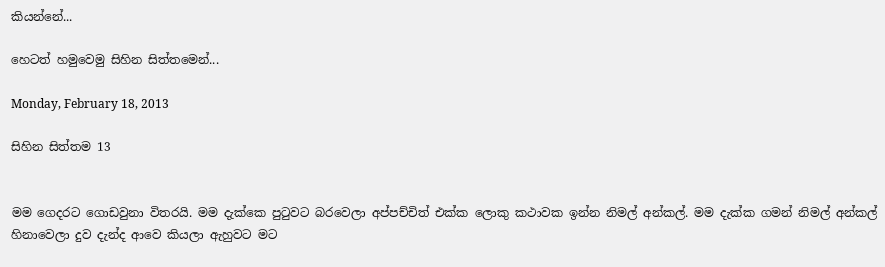කියන්නේ...

හෙටත් හමුවෙමු සිහින සිත්තමෙන්...

Monday, February 18, 2013

සිහින සිත්තම 13


මම ගෙදරට ගොඩවුනා විතරයි. මම දැක්කෙ පුටුවට බරවෙලා අප්පච්චිත් එක්ක ලොකු කථාවක ඉන්න නිමල් අන්කල්. මම දැක්ක ගමන් නිමල් අන්කල් හිනාවෙලා දුව දැන්ද ආවෙ කියලා ඇහුවට මට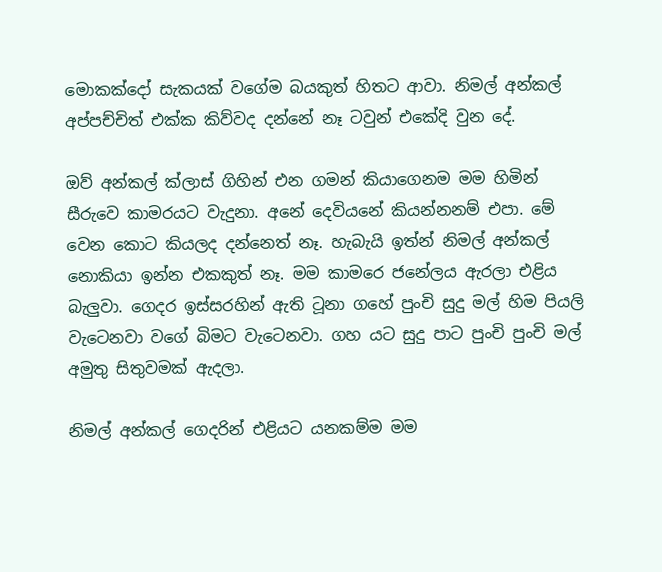මොකක්දෝ සැකයක් වගේම බයකුත් හිතට ආවා. නිමල් අන්කල් අප්පච්චිත් එක්ක කිව්වද දන්නේ නෑ ටවුන් එකේදි වුන දේ.

ඔව් අන්කල් ක්ලාස් ගිහින් එන ගමන් කියාගෙනම මම හිමින් සීරුවෙ කාමරයට වැදුනා. අනේ දෙවියනේ කියන්නනම් එපා. මේ වෙන කොට කියලද දන්නෙත් නෑ. හැබැයි ඉත්න් නිමල් අන්කල් නොකියා ඉන්න එකකුත් නෑ. මම කාමරෙ ජනේලය ඇරලා එළිය බැලුවා. ගෙදර ඉස්සරහින් ඇති ටූනා ගහේ පුංචි සුදු මල් හිම පියලි වැටෙනවා වගේ බිමට වැටෙනවා. ගහ යට සුදු පාට පුංචි පුංචි මල් අමුතු සිතුවමක් ඇදලා.

නිමල් අන්කල් ගෙදරින් එළියට යනකම්ම මම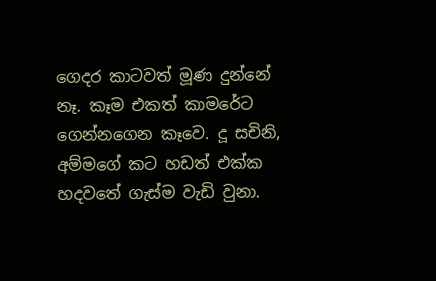ගෙදර කාටවත් මූණ දුන්නේ නෑ. කෑම එකත් කාමරේට ගෙන්නගෙන කෑවෙ. දූ සචිනි, අම්මගේ කට හඩත් එක්ක හදවතේ ගැස්ම වැඩි වුනා.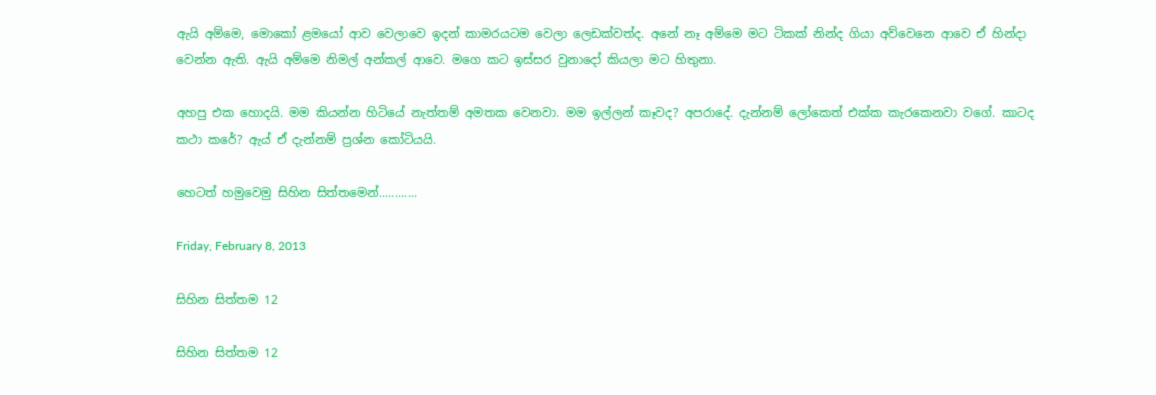ඇයි අම්මෙ, මොකෝ ළමයෝ ආව වෙලාවෙ ඉදන් කාමරයටම වෙලා ලෙඩක්වත්ද. අනේ නෑ අම්මෙ මට ටිකක් නින්ද ගියා අව්වෙනෙ ආවෙ ඒ හින්දා වෙන්න ඇති. ඇයි අම්මෙ නිමල් අන්කල් ආවෙ. මගෙ කට ඉස්සර වුනාදෝ කියලා මට හිතුනා.

අහපු එක හොදයි. මම කියන්න හිටියේ නැත්තම් අමතක වෙනවා. මම ඉල්ලන් කෑවද? අපරාදේ. දැන්නම් ලෝකෙත් එක්ක කැරකෙනවා වගේ. කාටද කථා කරේ? ඇය් ඒ දැන්නම් ප්‍රශ්න කෝටියයි.

හෙටත් හමුවෙමු සිහින සිත්තමෙන්............

Friday, February 8, 2013

සිහින සිත්තම 12

සිහින සිත්තම 12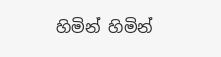හිමින් හිමින්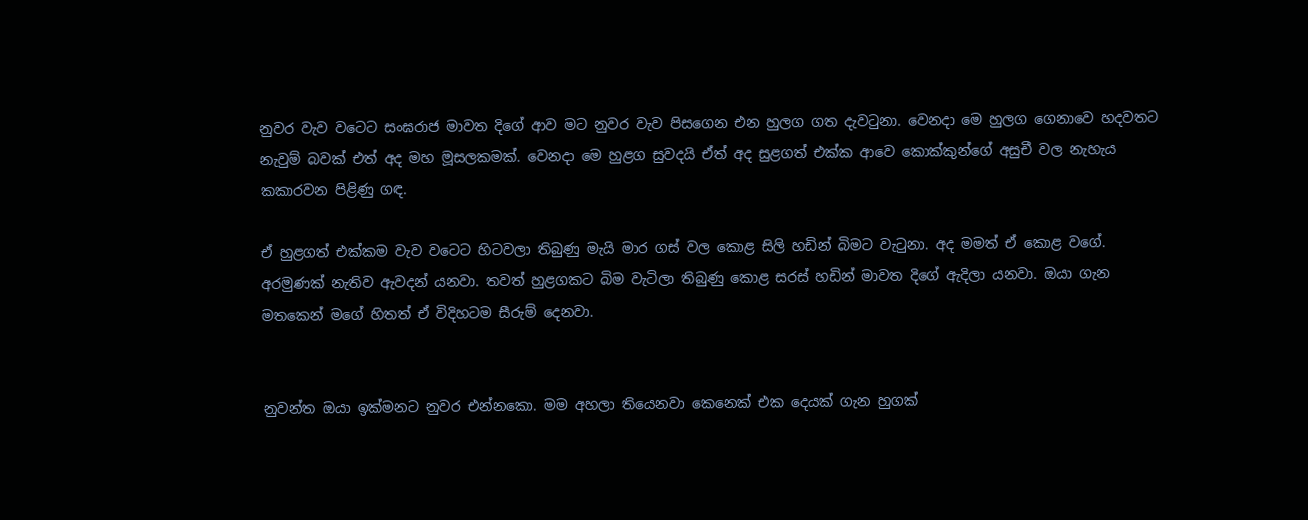නුවර වැව වටෙට සංඝරාජ මාවත දිගේ ආව මට නුවර වැව පිසගෙන එන හුලග ගත දැවටුනා. වෙනදා මෙ හුලග ගෙනාවෙ හදවතට නැවුම් බවක් එත් අද මහ මූසලකමක්. වෙනදා මෙ හුළග සුවදයි ඒත් අද සුළගත් එක්ක ආවෙ කොක්කුන්ගේ අසුචී වල නැහැය කකාරවන පිළිණු ගඳ.

ඒ හුළගත් එක්කම වැව වටෙට හිටවලා තිබුණු මැයි මාර ගස් වල කොළ සිලි හඩින් බිමට වැටුනා. අද මමත් ඒ කොළ වගේ. අරමුණක් නැතිව ඇවදන් යනවා. තවත් හුළගකට බිම වැටිලා තිබුණු කොළ සරස් හඩින් මාවත දිගේ ඇදිලා යනවා. ඔයා ගැන මතකෙන් මගේ හිතත් ඒ විදිහටම සීරුම් දෙනවා.


නුවන්ත ඔයා ඉක්මනට නුවර එන්නකො. මම අහලා තියෙනවා කෙනෙක් එක දෙයක් ගැන හුගක්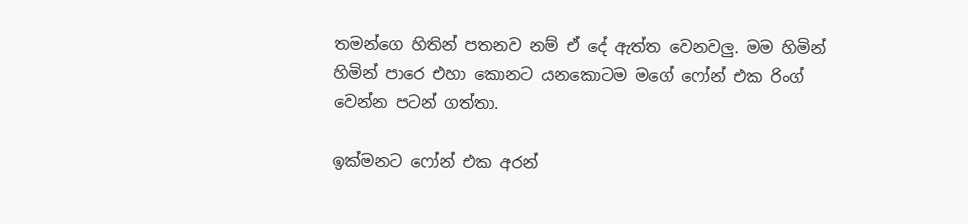තමන්ගෙ හිතින් පතනව නම් ඒ දේ ඇත්ත වෙනවලු. මම හිමින් හිමින් පාරෙ එහා කොනට යනකොටම මගේ ෆෝන් එක රිංග් වෙන්න පටන් ගත්තා.

ඉක්මනට ෆෝන් එක අරන්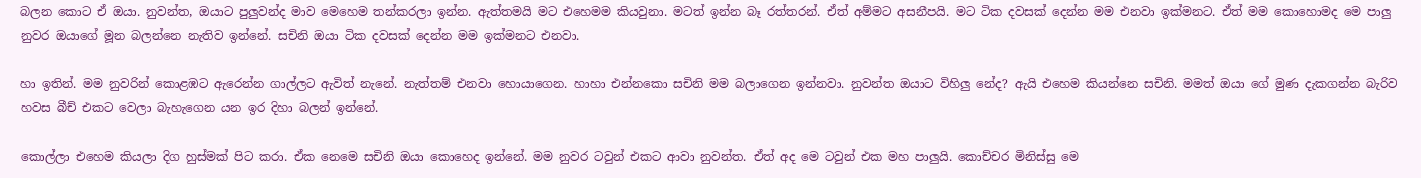බලන කොට ඒ ඔයා. නුවන්ත, ඔයාට පුලුවන්ද මාව මෙහෙම තන්කරලා ඉන්න. ඇත්තමයි මට එහෙමම කියවුනා. මටත් ඉන්න බෑ රත්තරන්. ඒත් අම්මට අසනීපයි. මට ටික දවසක් දෙන්න මම එනවා ඉක්මනට. ඒත් මම කොහොමද මෙ පාලු නුවර ඔයාගේ මූන බලන්නෙ නැතිව ඉන්නේ. සචිනි ඔයා ටික දවසක් දෙන්න මම ඉක්මනට එනවා.

හා ඉතින්. මම නුවරින් කොළඹට ඇරෙන්න ගාල්ලට ඇවිත් නැනේ. නැත්තම් එනවා හොයාගෙන. හාහා එන්නකො සචිනි මම බලාගෙන ඉන්නවා. නුවන්ත ඔයාට විහිලු නේද? ඇයි එහෙම කියන්නෙ සචිනි. මමත් ඔයා ගේ මුණ දැකගන්න බැරිව හවස බීච් එකට වෙලා බැහැගෙන යන ඉර දිහා බලන් ඉන්නේ.

කොල්ලා එහෙම කියලා දිග හුස්මක් පිට කරා. ඒක නෙමෙ සචිනි ඔයා කොහෙද ඉන්නේ. මම නුවර ටවුන් එකට ආවා නුවන්ත. ඒත් අද මෙ ටවුන් එක මහ පාලුයි. කොච්චර මිනිස්සු මෙ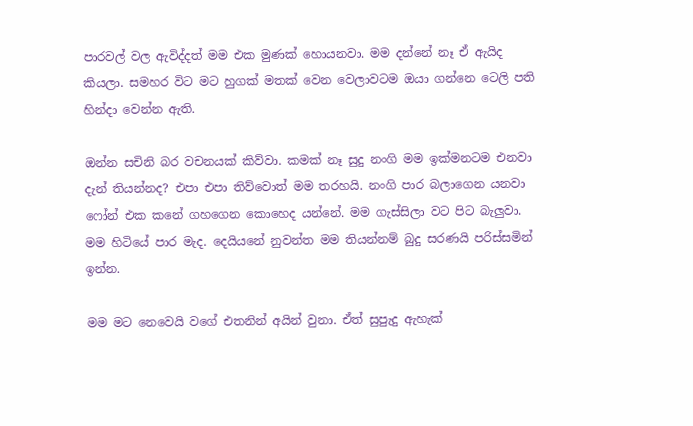පාරවල් වල ඇවිද්දත් මම එක මුණක් හොයනවා. මම දන්නේ නෑ ඒ ඇයිද කියලා. සමහර විට මට හුගක් මතක් වෙන වෙලාවටම ඔයා ගන්නෙ ටෙලි පති හින්දා වෙන්න ඇති.

ඔන්න සචිනි බර වචනයක් කිව්වා. කමක් නෑ සුදු නංගි මම ඉක්මනටම එනවා දැන් තියන්නද? එපා එපා තිව්වොත් මම තරහයි. නංගි පාර බලාගෙන යනවා ෆෝන් එක කනේ ගහගෙන කොහෙද යන්නේ. මම ගැස්සිලා වට පිට බැලුවා. මම හිටියේ පාර මැද. දෙයියනේ නුවන්ත මම තියන්නම් බුදු සරණයි පරිස්සමින් ඉන්න.

මම මට නෙවෙයි වගේ එතනින් අයින් වුනා. ඒත් සුපුැදු ඇහැක්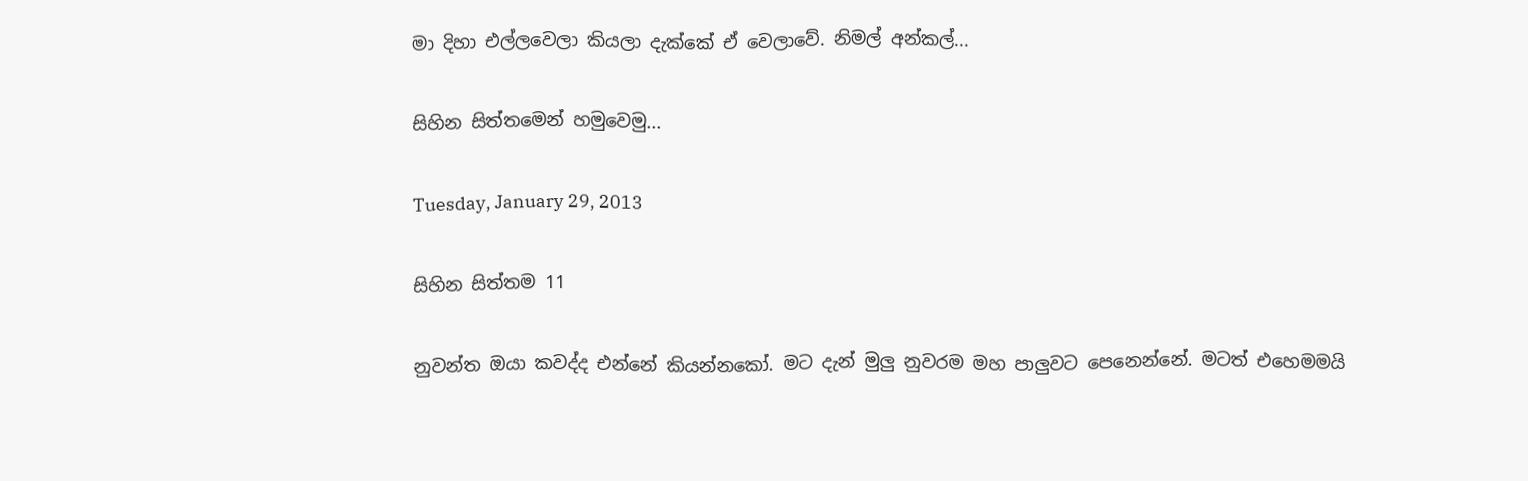මා දිහා එල්ලවෙලා කියලා දැක්කේ ඒ වෙලාවේ. නිමල් අන්කල්...

සිහින සිත්තමෙන් හමුවෙමු...

Tuesday, January 29, 2013

සිහින සිත්තම 11

නුවන්ත ඔයා කවද්ද එන්නේ කියන්නකෝ. මට දැන් මුලු නුවරම මහ පාලුවට පෙනෙන්නේ. මටත් එහෙමමයි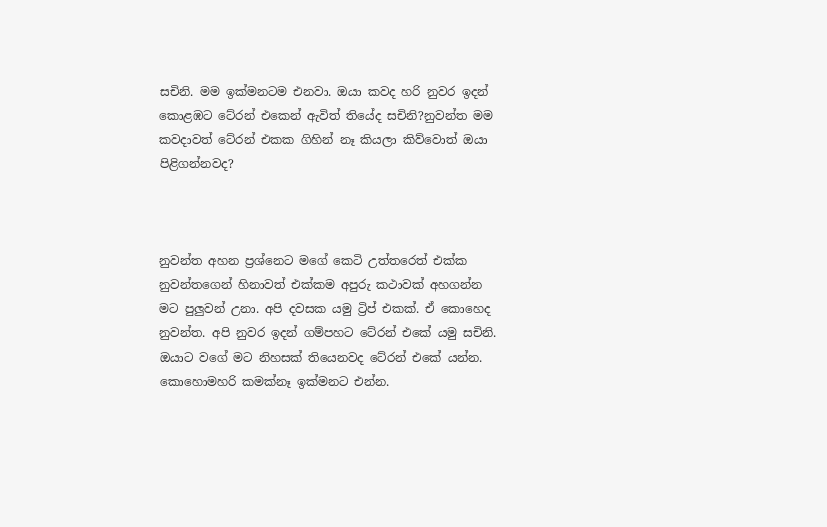සචිනි. මම ඉක්මනටම එනවා. ඔයා කවද හරි නුවර ඉදන් කොළඹට ටේ‍රන් එකෙන් ඇවිත් තියේද සචිනි?නුවන්ත මම කවදාවත් ටේ‍රන් එකක ගිහින් නෑ කියලා කිව්වොත් ඔයා පිළිගන්නවද?



නුවන්ත අහන ප්‍රශ්නෙට මගේ කෙටි උත්තරෙත් එක්ක නුවන්තගෙන් හිනාවත් එක්කම අපුරු කථාවක් අහගන්න මට පුලුවන් උනා. අපි දවසක යමු ට්‍රිප් එකක්. ඒ කොහෙද නුවන්ත. අපි නුවර ඉදන් ගම්පහට ටේ‍රන් එකේ යමු සචිනි. ඔයාට වගේ මට නිහසක් තියෙනවද ටේ‍රන් එකේ යන්න. කොහොමහරි කමක්නෑ ඉක්මනට එන්න.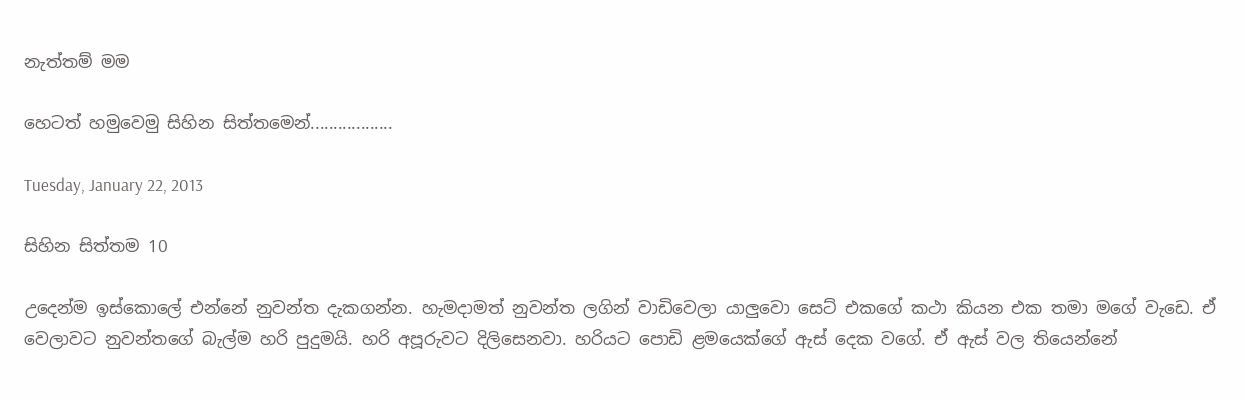නැත්තම් මම

හෙටත් හමුවෙමු සිහින සිත්තමෙන්..................

Tuesday, January 22, 2013

සිහින සිත්තම 10

උදෙන්ම ඉස්කොලේ එන්නේ නුවන්ත දැකගන්න. හැමදාමත් නුවන්ත ලගින් වාඩිවෙලා යාලුවො සෙට් එකගේ කථා කියන එක තමා මගේ වැඩෙ. ඒ වෙලාවට නුවන්තගේ බැල්ම හරි පුදුමයි. හරි අපූරුවට දිලිසෙනවා. හරියට පොඩි ළමයෙක්ගේ ඇස් දෙක වගේ. ඒ ඇස් වල තියෙන්නේ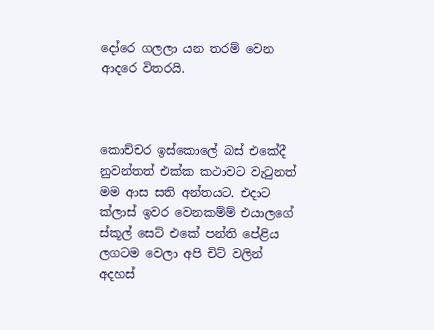දෝරෙ ගලලා යන තරම් වෙන ආදරෙ විතරයි.



කොච්චර ඉස්කොලේ බස් එකේදී නුවන්තත් එක්ක කථාවට වැටුනත් මම ආස සති අන්තයට. එදාට ක්ලාස් ඉවර වෙනකම්ම් එයාලගේ ස්කූල් සෙට් එකේ පන්ති පේළිය ලගටම වෙලා අපි චිට් වලින් අදහස්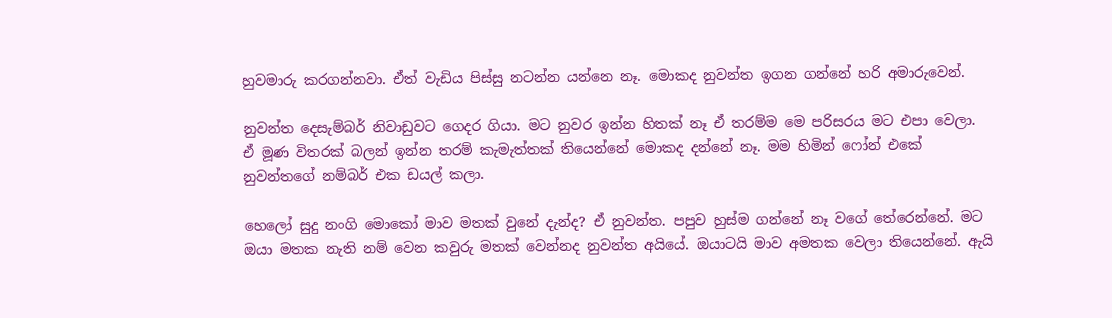හුවමාරු කරගන්නවා. ඒත් වැඩිය පිස්සු නටන්න යන්නෙ නෑ. මොකද නුවන්ත ඉගන ගන්නේ හරි අමාරුවෙන්.

නුවන්ත දෙසැම්බර් නිවාඩුවට ගෙදර ගියා. මට නුවර ඉන්න හිතක් නෑ ඒ තරම්ම මෙ පරිසරය මට එපා වෙලා. ඒ මූණ විතරක් බලන් ඉන්න තරම් කැමැත්තක් තියෙන්නේ මොකද දන්නේ නෑ. මම හිමින් ෆෝන් එකේ නුවන්තගේ නම්බර් එක ඩයල් කලා.

හෙලෝ සුදු නංගි මොකෝ මාව මතක් වුනේ දැන්ද? ඒ නුවන්ත. පපුව හුස්ම ගන්නේ නෑ වගේ තේරෙන්නේ. මට ඔයා මතක නැති නම් වෙන කවුරු මතක් වෙන්නද නුවන්ත අයියේ. ඔයාටයි මාව අමතක වෙලා තියෙන්නේ. ඇයි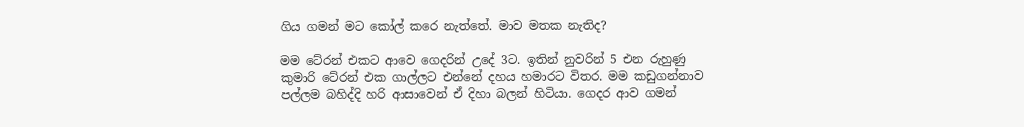ගිය ගමන් මට කෝල් කරෙ නැත්තේ. මාව මතක නැතිද?

මම ටේ‍රන් එකට ආවෙ ගෙදරින් උදේ 3ට. ඉතින් නුවරින් 5 එන රුහුණු කුමාරි ටේ‍රන් එක ගාල්ලට එන්නේ දහය හමාරට විතර. මම කඩුගන්නාව පල්ලම බහිද්දි හරි ආසාවෙන් ඒ දිහා බලන් හිටියා. ගෙදර ආව ගමන්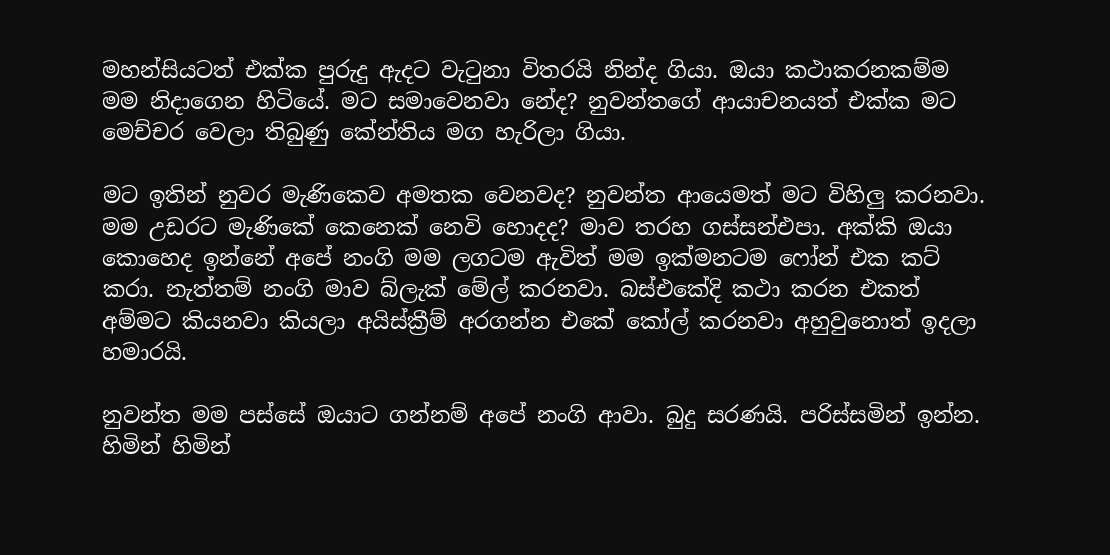මහන්සියටත් එක්ක පුරුදු ඇදට වැටුනා විතරයි නින්ද ගියා. ඔයා කථාකරනකම්ම මම නිදාගෙන හිටියේ. මට සමාවෙනවා නේද? නුවන්තගේ ආයාචනයත් එක්ක මට මෙච්චර වෙලා තිබුණු කේන්තිය මග හැරිලා ගියා.

මට ඉතින් නුවර මැණිකෙව අමතක වෙනවද? නුවන්ත ආයෙමත් මට විහිලු කරනවා. මම උඩරට මැණිකේ කෙනෙක් නෙවි හොදද? මාව තරහ ගස්සන්එපා. අක්කි ඔයා කොහෙද ඉන්නේ අපේ නංගි මම ලගටම ඇවිත් මම ඉක්මනටම ෆෝන් එක කට් කරා. නැත්තම් නංගි මාව බ්ලැක් මේල් කරනවා. බස්එකේදි කථා කරන එකත් අම්මට කියනවා කියලා අයිස්ක්‍රීම් අරගන්න එකේ කෝල් කරනවා අහුවුනොත් ඉදලා හමාරයි.

නුවන්ත මම පස්සේ ඔයාට ගන්නම් අපේ නංගි ආවා. බුදු සරණයි. පරිස්සමින් ඉන්න. හිමින් හිමින්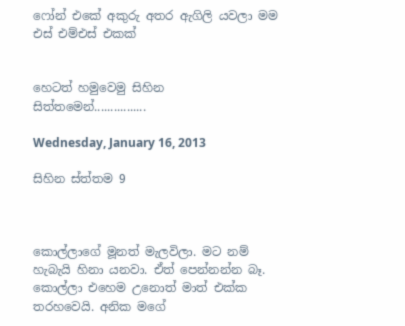ෆෝන් එකේ අකුරු අතර ඇගිලි යවලා මම එස් එම්එස් එකක්


හෙටත් හමුවෙමු සිහින සිත්තමෙන්................

Wednesday, January 16, 2013

සිහින ස්ත්තම 9



කොල්ලාගේ මූනත් මැලවිලා. මට නම් හැබැයි හිනා යනවා. ඒත් පෙන්නන්න බෑ. කොල්ලා එහෙම උනොත් මාත් එක්ක තරහවෙයි. අනික මගේ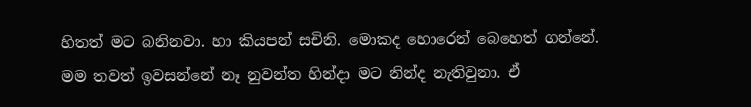හිතත් මට බනිනවා. හා කියපන් සචිනි. මොකද හොරෙන් බෙහෙත් ගන්නේ. මම තවත් ඉවසන්නේ නෑ නුවන්ත හින්දා මට නින්ද නැතිවුනා. ඒ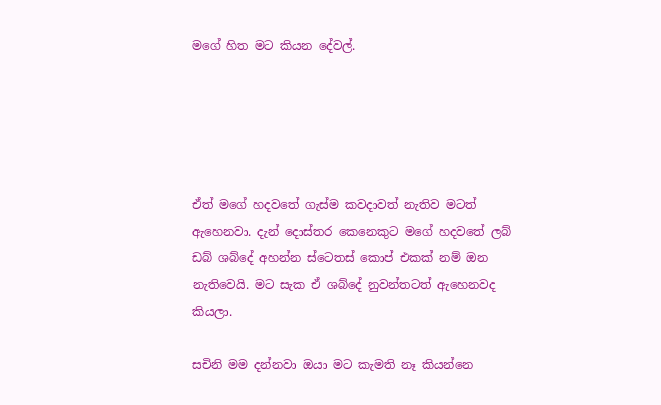මගේ හිත මට කියන දේවල්.





ඒත් මගේ හදවතේ ගැස්ම කවදාවත් නැතිව මටත් ඇහෙනවා. දැන් දොස්තර කෙනෙකුට මගේ හදවතේ ලබ් ඩබ් ශබ්දේ අහන්න ස්ටෙතස් කොප් එකක් නම් ඔන නැතිවෙයි. මට සැක ඒ ශබ්දේ නුවන්තටත් ඇහෙනවද කියලා.

සචිනි මම දන්නවා ඔයා මට කැමති නෑ කියන්නෙ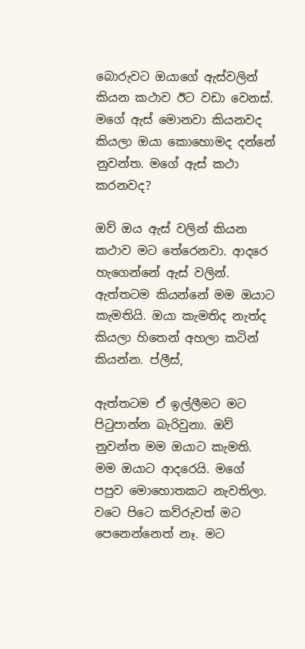බොරුවට ඔයාගේ ඇස්වලින් කියන කථාව ඊට වඩා වෙනස්. මගේ ඇස් මොනවා කියනවද කියලා ඔයා කොහොමද දන්නේ නුවන්ත. මගේ ඇස් කථා කරනවද?

ඔව් ඔය ඇස් වලින් කියන කථාව මට තේරෙනවා. ආදරෙ හැගෙන්නේ ඇස් වලින්. ඇත්තටම කියන්නේ මම ඔයාට කැමතියි. ඔයා කැමතිද නැත්ද කියලා හිතෙන් අහලා කටින් කියන්න. ප්ලීස්,

ඇත්තටම ඒ ඉල්ලීමට මට පිටුපාන්න බැරිවුනා. ඔව් නුවන්ත මම ඔයාට කැමති. මම ඔයාට ආදරෙයි. මගේ පපුව මොහොතකට නැවතිලා. වටෙ පිටෙ කව්රුවත් මට පෙනෙන්නෙත් නෑ. මට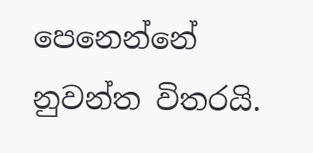පෙනෙන්නේ නුවන්ත විතරයි.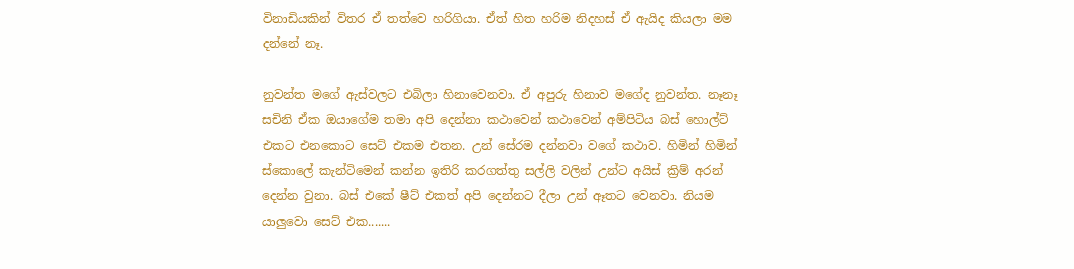විනාඩියකින් විතර ඒ තත්වෙ හරිගියා. ඒත් හිත හරිම නිදහස් ඒ ඇයිද කියලා මම දන්නේ නෑ.

නුවන්ත මගේ ඇස්වලට එබිලා හිනාවෙනවා. ඒ අපුරු හිනාව මගේද නුවන්ත. නෑනෑ සචිනි ඒක ඔයාගේම තමා අපි දෙන්නා කථාවෙන් කථාවෙන් අම්පිටිය බස් හොල්ට් එකට එනකොට සෙට් එකම එතන. උන් සේරම දන්නවා වගේ කථාව. හිමින් හිමින් ස්කොලේ කැන්ටිමෙන් කන්න ඉතිරි කරගත්තු සල්ලි වලින් උන්ට අයිස් ක්‍රිම් අරන් දෙන්න වුනා. බස් එකේ ෂීට් එකත් අපි දෙන්නට දීලා උන් ඈතට වෙනවා. නියම යාලුවො සෙට් එක.......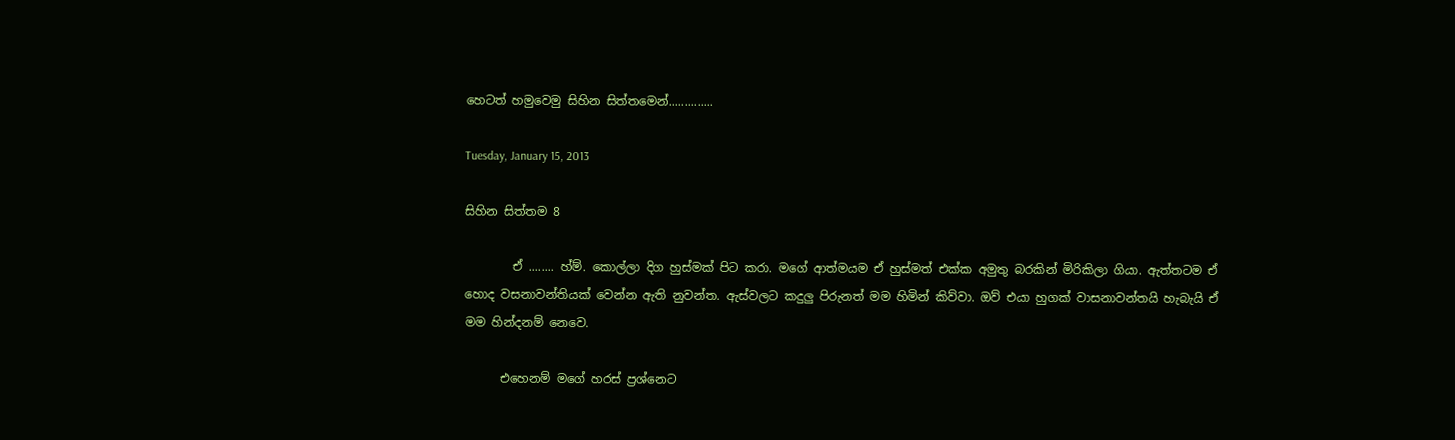හෙටත් හමුවෙමු සිහින සිත්තමෙන්..............

Tuesday, January 15, 2013

සිහින සිත්තම 8

        ඒ ........ හ්ම්. කොල්ලා දිග හුස්මක් පිට කරා. මගේ ආත්මයම ඒ හුස්මත් එක්ක අමුතු බරකින් මිරිකිලා ගියා. ඇත්තටම ඒ හොද වසනාවන්තියක් වෙන්න ඇති නුවන්ත. ඇස්වලට කදුලු පිරුනත් මම හිමින් කිව්වා. ඔව් එයා හුගක් වාසනාවන්තයි හැබැයි ඒ මම හින්දනම් නෙවෙ.

      එහෙනම් මගේ හරස් ප්‍රශ්නෙට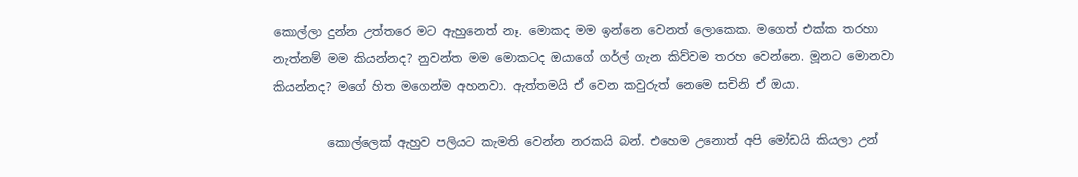කොල්ලා දුන්න උත්තරෙ මට ඇහුනෙත් නෑ. මොකද මම ඉන්නෙ වෙනත් ලොකෙක. මගෙත් එක්ක තරහා නැත්නම් මම කියන්නද? නුවන්ත මම මොකටද ඔයාගේ ගර්ල් ගැන කිව්වම තරහ වෙන්නෙ. මූනට මොනවා කියන්නද? මගේ හිත මගෙන්ම අහනවා. ඇත්තමයි ඒ වෙන කවුරුත් නෙමෙ සචිනි ඒ ඔයා.

         කොල්ලෙක් ඇහුව පලියට කැමති වෙන්න නරකයි බන්. එහෙම උනොත් අපි මෝඩයි කියලා උන්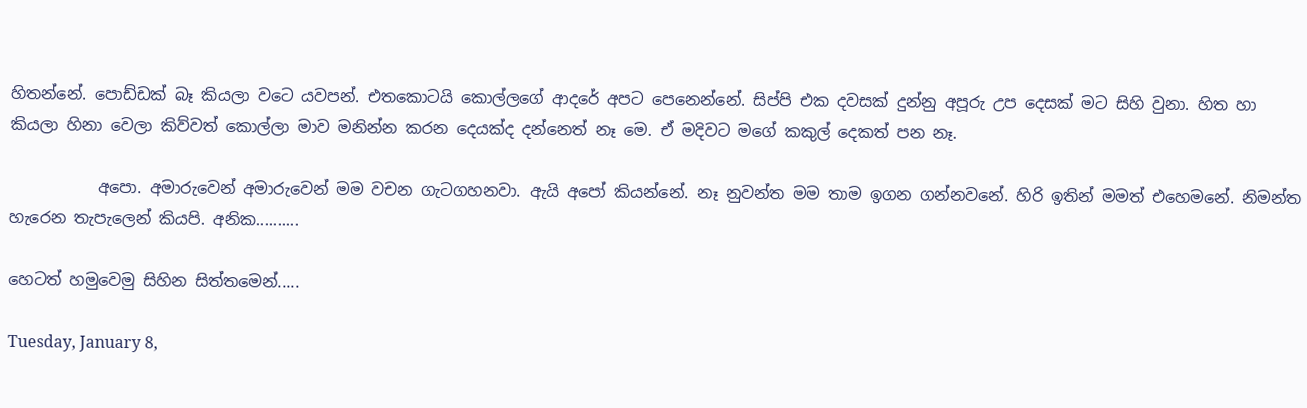හිතන්නේ. පොඩ්ඩක් බෑ කියලා වටෙ යවපන්. එතකොටයි කොල්ලගේ ආදරේ අපට පෙනෙන්නේ. සිප්පි එක දවසක් දුන්නු අපූරු උප දෙසක් මට සිහි වුනා. හිත හා කියලා හිනා වෙලා කිව්වත් කොල්ලා මාව මනින්න කරන දෙයක්ද දන්නෙත් නෑ මෙ. ඒ මදිවට මගේ කකුල් දෙකත් පන නෑ.

           අපො. අමාරුවෙන් අමාරුවෙන් මම වචන ගැටගහනවා. ඇයි අපෝ කියන්නේ. නෑ නුවන්ත මම තාම ඉගන ගන්නවනේ. හිරි ඉතින් මමත් එහෙමනේ. නිමන්ත හැරෙන තැපැලෙන් කියපි. අනික..........

හෙටත් හමුවෙමු සිහින සිත්තමෙන්.....

Tuesday, January 8,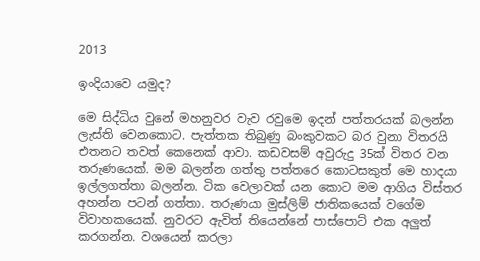2013

ඉංදියාවෙ යමුද?

මෙ සිද්ධිය වුනේ මහනුවර වැව රවුමෙ ඉදන් පත්තරයක් බලන්න ලැස්ති වෙනකොට. පැත්තක තිබුණු බංකුවකට බර වුනා විතරයි එතනට තවත් කෙනෙක් ආවා. කඩවසම් අවුරුදු 35ක් විතර වන තරුණයෙක්. මම බලන්න ගත්තු පත්තරෙ කොටසකුත් මෙ හාදයා ඉල්ලගත්තා බලන්න. ටික වෙලාවක් යන කොට මම ආගිය විස්තර අහන්න පටන් ගත්තා. තරුණයා මුස්ලිම් ජාතිකයෙක් වගේම විවාහකයෙක්. නුවරට ඇවිත් තියෙන්නේ පාස්පොට් එක අලුත් කරගන්න. වශයෙන් කරලා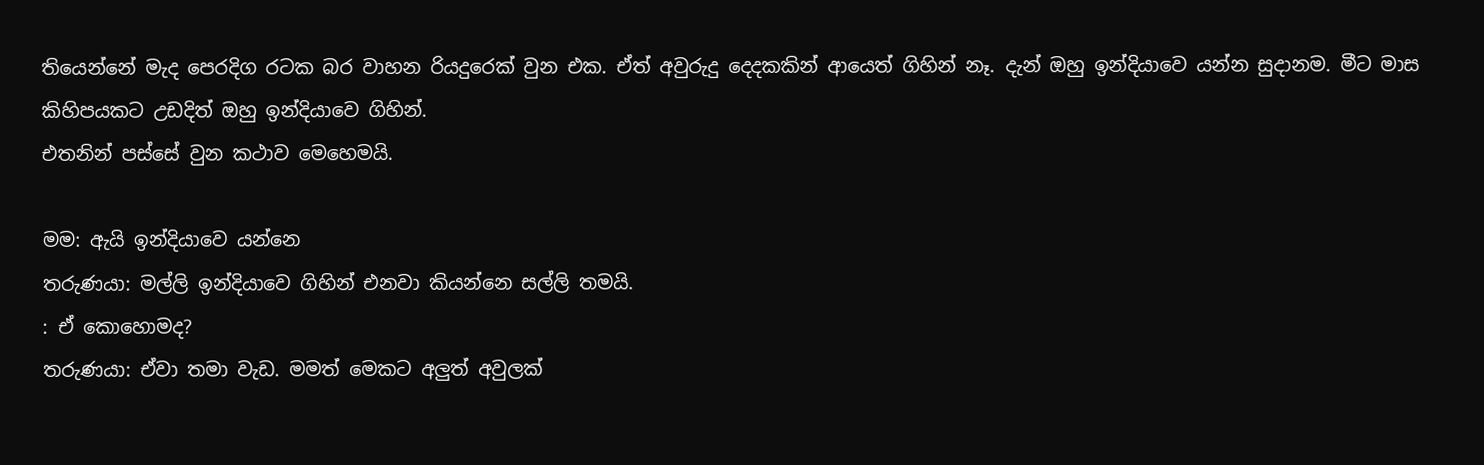තියෙන්නේ මැද පෙරදිග රටක බර වාහන රියදුරෙක් වුන එක. ඒත් අවුරුදු දෙදකකින් ආයෙත් ගිහින් නෑ. දැන් ඔහු ඉන්දියාවෙ යන්න සුදානම. මීට මාස කිහිපයකට උඩදිත් ඔහු ඉන්දියාවෙ ගිහින්.
එතනින් පස්සේ වුන කථාව මෙහෙමයි.

මම: ඇයි ඉන්දියාවෙ යන්නෙ
තරුණයා: මල්ලි ඉන්දියාවෙ ගිහින් එනවා කියන්නෙ සල්ලි තමයි.
: ඒ කොහොමද?
තරුණයා: ඒවා තමා වැඩ. මමත් මෙකට අලුත් අවුලක්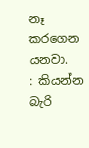නෑ කරගෙන යනවා.
: කියන්න බැරි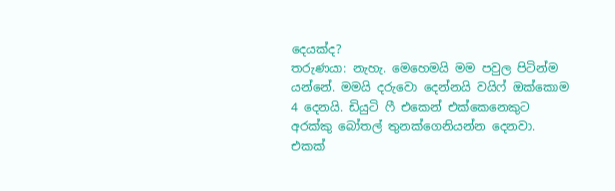දෙයක්ද?
තරුණයා: නැහැ. මෙහෙමයි මම පවුල පිටින්ම යන්නේ. මමයි දරුවො දෙන්නයි වයිෆ් ඔක්කොම 4 දෙනයි. ඩියුටි ෆී එකෙන් එක්කෙනෙකුට අරක්කු බෝතල් තුනක්ගෙනියන්න දෙනවා. එකක්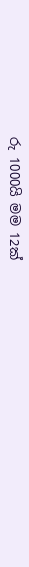රු 1000යි මම 12ක්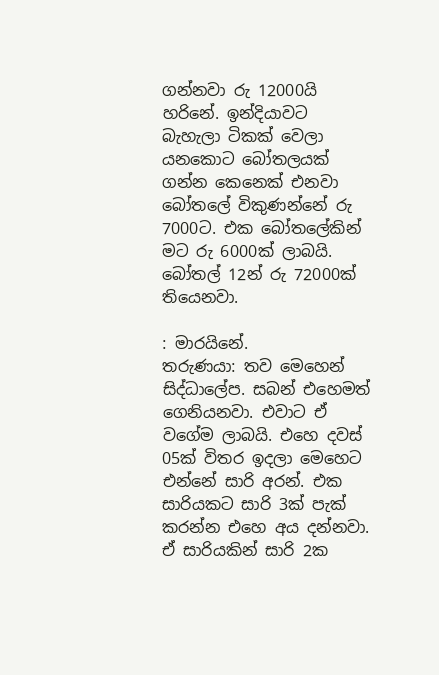ගන්නවා රු 12000යි හරිනේ. ඉන්දියාවට බැහැලා ටිකක් වෙලා යනකොට බෝතලයක් ගන්න කෙනෙක් එනවා බෝතලේ විකුණන්නේ රු 7000ට. එක බෝතලේකින් මට රු 6000ක් ලාබයි. බෝතල් 12න් රු 72000ක් තියෙනවා.

: මාරයිනේ.
තරුණයා: තව මෙහෙන් සිද්ධාලේප. සබන් එහෙමත් ගෙනියනවා. එවාට ඒ වගේම ලාබයි. එහෙ දවස් 05ක් විතර ඉදලා මෙහෙට එන්නේ සාරි අරන්. එක සාරියකට සාරි 3ක් පැක් කරන්න එහෙ අය දන්නවා. ඒ සාරියකින් සාරි 2ක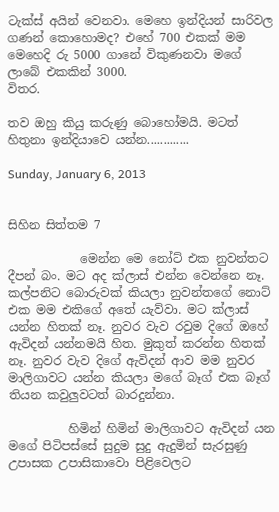ටැක්ස් අයින් වෙනවා. මෙහෙ ඉන්දියන් සාරිවල ගණන් කොහොමද? එහේ 700 එකක් මම මෙහෙදි රු 5000 ගානේ විකුණනවා මගේ ලාබේ එකකින් 3000.
විතර.

තව ඔහු කියු කරුණු බොහෝමයි. මටත් හිතුනා ඉන්දියාවෙ යන්න.............

Sunday, January 6, 2013


සිහින සිත්තම 7

            මෙන්න මෙ නෝට් එක නුවන්තට දීපන් බං. මට අද ක්ලාස් එන්න වෙන්නෙ නෑ. කල්පනිට බොරුවක් කියලා නුවන්තගේ නොට් එක මම එකිගේ අතේ යැව්වා. මට ක්ලාස් යන්න හිතක් නෑ. නුවර වැව රවුම දිගේ ඔහේ ඇවිදන් යන්නමයි හිත. මුකුත් කරන්න හිතක් නෑ. නුවර වැව දිගේ ඇවිදන් ආව මම නුවර
මාලිගාවට යන්න කියලා මගේ බෑග් එක බෑග් තියන කවුලුවටත් බාරදුන්නා.

          හිමින් හිමින් මාලිගාවට ඇවිදන් යන මගේ පිටිපස්සේ සුදුම සුදු ඇදුමින් සැරසුණු උපාසක උපාසිකාවො පිළිවෙලට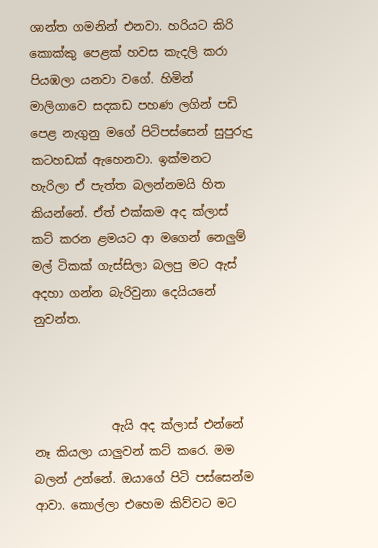ශාන්ත ගමනින් එනවා. හරියට කිරි කොක්කු පෙළක් හවස කැදලි කරා පියඹලා යනවා වගේ. හිමින් මාලිගාවෙ සදකඩ පහණ ලගින් පඩි පෙළ නැගුනු මගේ පිටිපස්සෙන් සුපුරුදු කටහඩක් ඇහෙනවා. ඉක්මනට හැරිලා ඒ පැත්ත බලන්නමයි හිත කියන්නේ. ඒත් එක්කම අද ක්ලාස් කට් කරන ළමයට ආ මගෙන් නෙලුම් මල් ටිකක් ගැස්සිලා බලපු මට ඇස් අදහා ගන්න බැරිවුනා දෙයියනේ නුවන්ත.



             ඇයි අද ක්ලාස් එන්නේ නෑ කියලා යාලුවන් කට් කරෙ. මම බලන් උන්නේ. ඔයාගේ පිටි පස්සෙන්ම ආවා. කොල්ලා එහෙම කිව්වට මට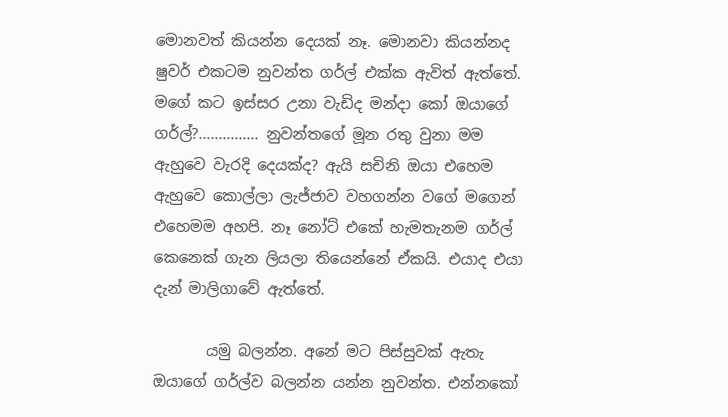මොනවත් කියන්න දෙයක් නෑ. මොනවා කියන්නද ෂුවර් එකටම නුවන්ත ගර්ල් එක්ක ඇවිත් ඇත්තේ. මගේ කට ඉස්සර උනා වැඩිද මන්දා කෝ ඔයාගේ ගර්ල්?............... නුවන්තගේ මූන රතු වුනා මම ඇහුවෙ වැරදි දෙයක්ද? ඇයි සචිනි ඔයා එහෙම ඇහුවෙ කොල්ලා ලැජ්ජාව වහගන්න වගේ මගෙන් එහෙමම අහපි. නෑ නෝට් එකේ හැමතැනම ගර්ල් කෙනෙක් ගැන ලියලා තියෙන්නේ ඒකයි. එයාද එයා දැන් මාලිගාවේ ඇත්තේ.

       යමු බලන්න. අනේ මට පිස්සුවක් ඇතැ ඔයාගේ ගර්ල්ව බලන්න යන්න නුවන්ත. එන්නකෝ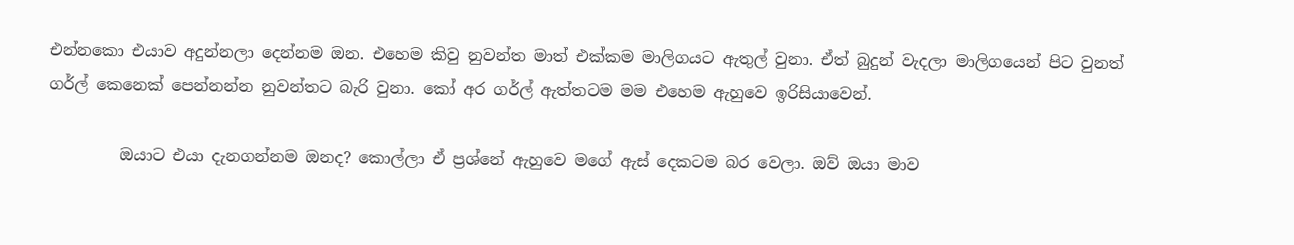එන්නකො එයාව අදුන්නලා දෙන්නම ඔන. එහෙම කිවු නුවන්ත මාත් එක්කම මාලිගයට ඇතුල් වුනා. ඒත් බුදුන් වැදලා මාලිගයෙන් පිට වුනත් ගර්ල් කෙනෙක් පෙන්නන්න නුවන්තට බැරි වුනා. කෝ අර ගර්ල් ඇත්තටම මම එහෙම ඇහුවෙ ඉරිසියාවෙන්.

         ඔයාට එයා දැනගන්නම ඔනද? කොල්ලා ඒ ප්‍රශ්නේ ඇහුවෙ මගේ ඇස් දෙකටම බර වෙලා. ඔව් ඔයා මාව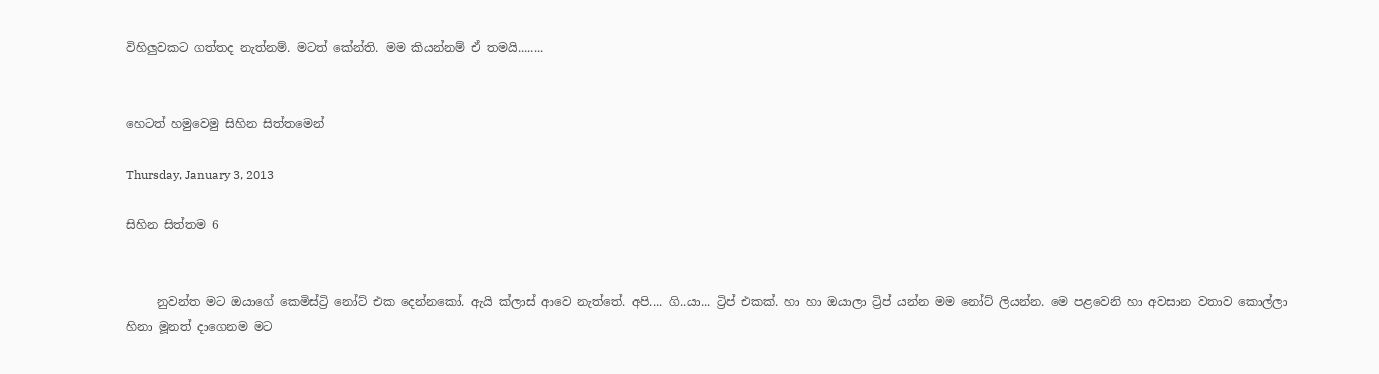විහිලුවකට ගත්තද නැත්නම්. මටත් කේන්ති. මම කියන්නම් ඒ තමයි........


හෙටත් හමුවෙමු සිහින සිත්තමෙන්

Thursday, January 3, 2013

සිහින සිත්තම 6


     නුවන්ත මට ඔයාගේ කෙමිස්ට්‍රි නෝට් එක දෙන්නකෝ. ඇයි ක්ලාස් ආවෙ නැත්තේ. අපි.... ගි..යා... ට්‍රිප් එකක්. හා හා ඔයාලා ට්‍රිප් යන්න මම නෝට් ලියන්න. මෙ පළවෙනි හා අවසාන වතාව කොල්ලා හිනා මූනත් දාගෙනම මට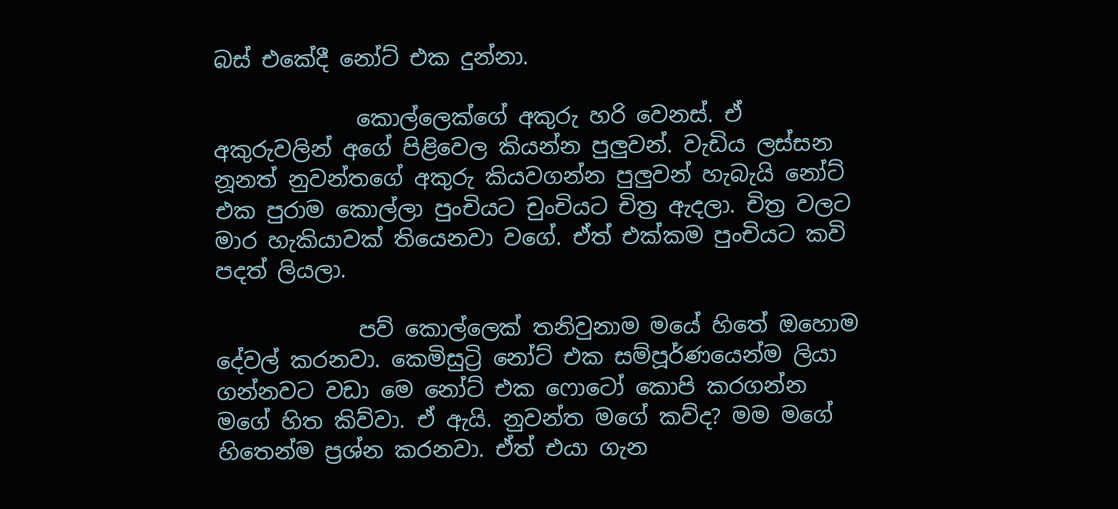බස් එකේදී නෝට් එක දුන්නා.

             කොල්ලෙක්ගේ අකුරු හරි වෙනස්. ඒ අකුරුවලින් අගේ පිළිවෙල කියන්න පුලුවන්. වැඩිය ලස්සන නූනත් නුවන්තගේ අකුරු කියවගන්න පුලුවන් හැබැයි නෝට් එක පුරාම කොල්ලා පුංචියට චුංචියට චිත්‍ර ඇදලා. චිත්‍ර වලට මාර හැකියාවක් තියෙනවා වගේ. ඒත් එක්කම පුංචියට කවි පදත් ලියලා.

             පව් කොල්ලෙක් තනිවුනාම මයේ හිතේ ඔහොම දේවල් කරනවා. කෙමිසුට්‍රි නෝට් එක සම්පූර්ණයෙන්ම ලියා ගන්නවට වඩා මෙ නෝට් එක ෆොටෝ කොපි කරගන්න මගේ හිත කිව්වා. ඒ ඇයි. නුවන්ත මගේ කව්ද? මම මගේ හිතෙන්ම ප්‍රශ්න කරනවා. ඒත් එයා ගැන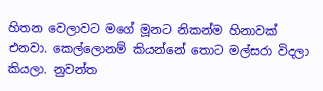හිතන වෙලාවට මගේ මූනට නිකන්ම හිනාවක් එනවා. කෙල්ලොනම් කියන්නේ තොට මල්සරා විදලා කියලා. නුවන්ත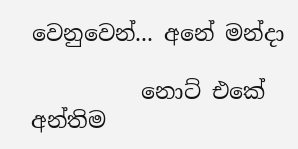වෙනුවෙන්... අනේ මන්දා

          නොට් එකේ අන්තිම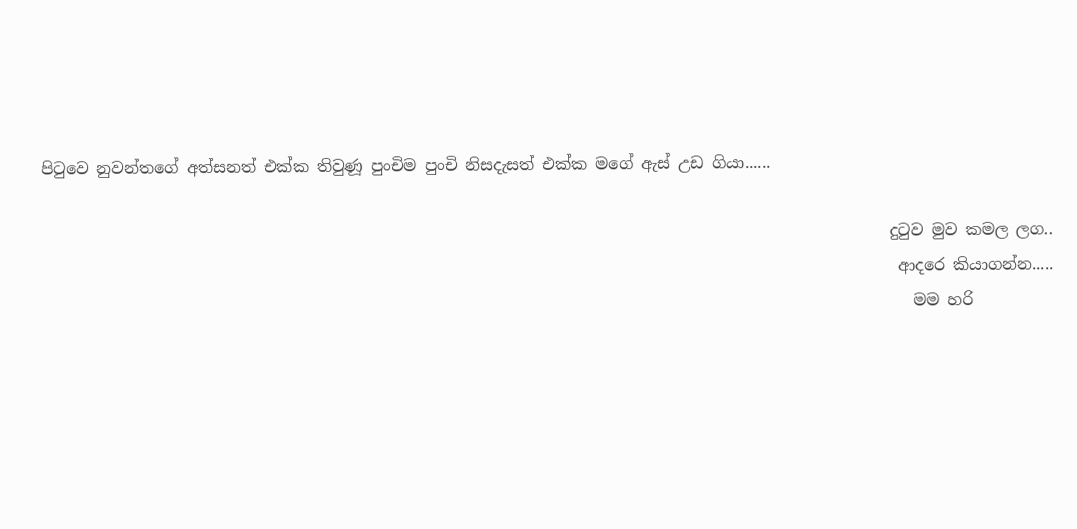පිටුවෙ නුවන්තගේ අත්සනත් එක්ක තිවුණූ පුංචිම පුංචි නිසදැසත් එක්ක මගේ ඇස් උඩ ගියා......

                                                                                                          දුටුව මුව කමල ලග..
                                                                                                           ආදරෙ කියාගන්න.....
                                                                                                             මම හරි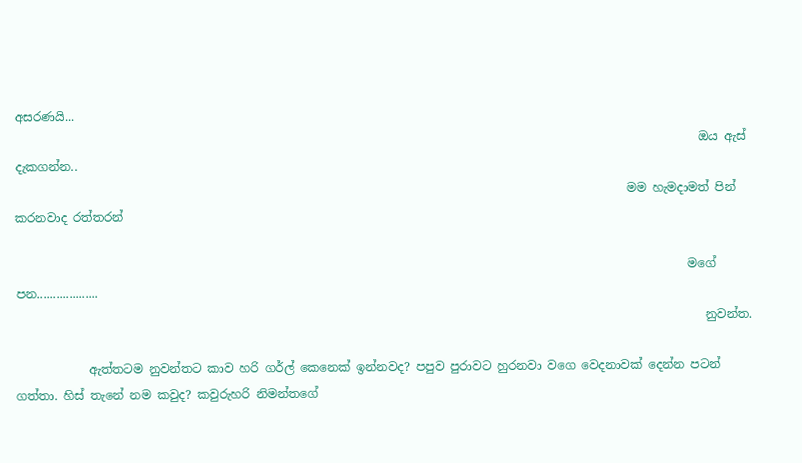අසරණයි...
                                                                                                                  ඔය ඇස් දැකගන්න..
                                                                                                      මම හැමදාමත් පින් කරනවාද රත්තරන්

                                                                                                                මගේ පන...................
                                                                                                                   නුවන්ත.

            ඇත්තටම නුවන්තට කාව හරි ගර්ල් කෙනෙක් ඉන්නවද? පපුව පුරාවට හුරනවා වගෙ වෙදනාවක් දෙන්න පටන් ගත්තා. හිස් තැනේ නම කවුද? කවුරුහරි නිමන්තගේ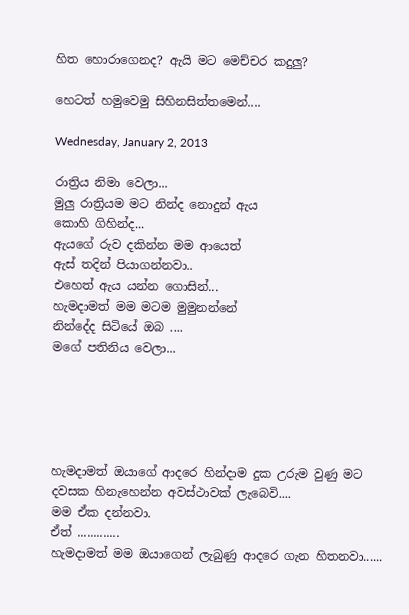හිත හොරාගෙනද? ඇයි මට මෙච්චර කදුලු?

හෙටත් හමුවෙමු සිහිනසිත්තමෙන්....

Wednesday, January 2, 2013

රාත්‍රිය නිමා වෙලා...
මුලු රාත්‍රියම මට නින්ද නොදුන් ඇය
කොහි ගිහින්ද...
ඇයගේ රුව දකින්න මම ආයෙත්
ඇස් තදින් පියාගන්නවා..
එහෙත් ඇය යන්න ගොසින්...
හැමදාමත් මම මටම මුමුනන්නේ
නින්දේද සිටියේ ඔබ ....
මගේ පතිනිය වෙලා...





හැමදාමත් ඔයාගේ ආදරෙ හින්දාම දුක උරුම වුණු මට
දවසක හිනැහෙන්න අවස්ථාවක් ලැබෙවි....
මම ඒක දන්නවා.
ඒත් .............
හැමදාමත් මම ඔයාගෙන් ලැබුණු ආදරෙ ගැන හිතනවා......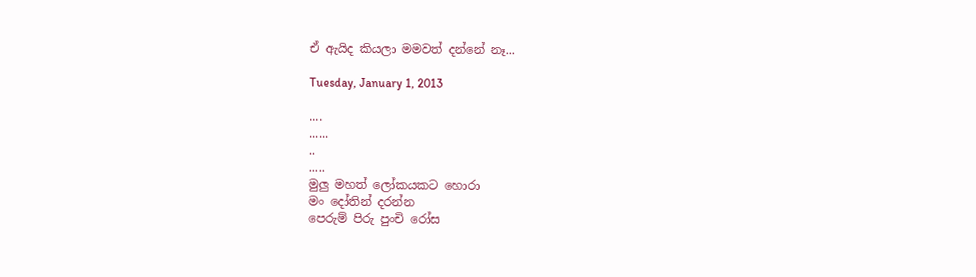ඒ ඇයිද කියලා මමවත් දන්නේ නෑ...

Tuesday, January 1, 2013

....
......
..
.....
මුලු මහත් ලෝකයකට හොරා
මං දෝතින් දරන්න
පෙරුම් පිරු පුංචි රෝස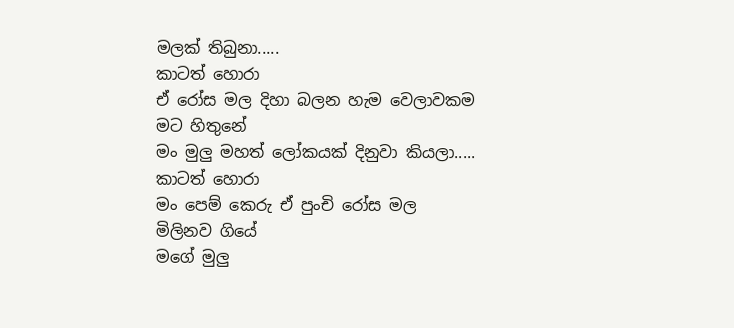මලක් තිබුනා.....
කාටත් හොරා
ඒ රෝස මල දිහා බලන හැම වෙලාවකම
මට හිතුනේ
මං මුලු මහත් ලෝකයක් දිනුවා කියලා.....
කාටත් හොරා
මං පෙම් කෙරු ඒ පුංචි රෝස මල
මිලිනව ගියේ
මගේ මුලු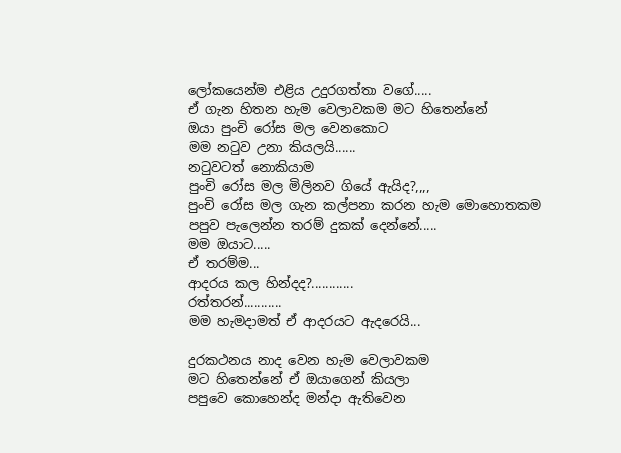ලෝකයෙන්ම එළිය උදුරගත්තා වගේ.....
ඒ ගැන හිතන හැම වෙලාවකම මට හිතෙන්නේ
ඔයා පුංචි රෝස මල වෙනකොට
මම නටුව උනා කියලයි......
නටුවටත් නොකියාම
පුංචි රෝස මල මිලිනව ගියේ ඇයිද?,,,,
පුංචි රෝස මල ගැන කල්පනා කරන හැම මොහොතකම
පපුව පැලෙන්න තරම් දුකක් දෙන්නේ.....
මම ඔයාට.....
ඒ තරම්ම...
ආදරය කල හින්දද?............
රත්තරන්...........
මම හැමදාමත් ඒ ආදරයට ඇදරෙයි...

දුරකථනය නාද වෙන හැම වෙලාවකම
මට හිතෙන්නේ ඒ ඔයාගෙන් කියලා
පපුවෙ කොහෙන්ද මන්දා ඇතිවෙන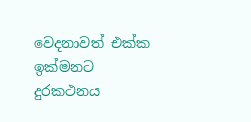වෙදනාවත් එක්ක
ඉක්මනට දුරකථනය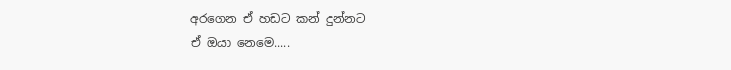අරගෙන ඒ හඩට කන් දුන්නට
ඒ ඔයා නෙමෙ.....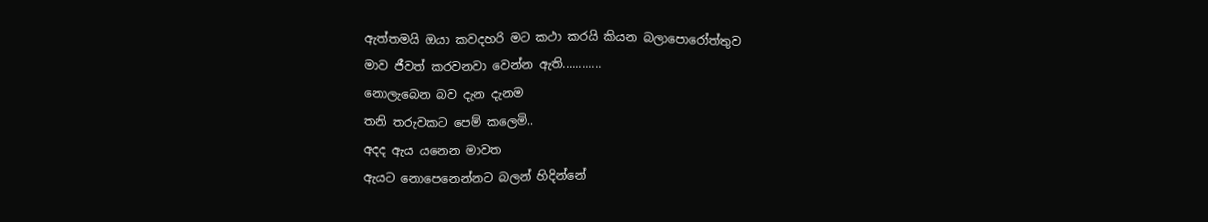ඇත්තමයි ඔයා කවදහරි මට කථා කරයි කියන බලාපොරෝත්තුව
මාව ජීවත් කරවනවා වෙන්න ඇති............
නොලැබෙන බව දැන දැනම
තනි තරුවකට පෙම් කලෙමි..
අදද ඇය යනෙන මාවත
ඇයට නොපෙනෙන්නට බලන් හිදින්නේ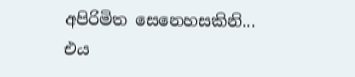අපිරිමිත සෙනෙහසකිනි...
එය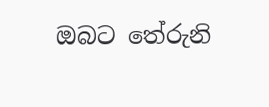ඔබට තේරුනි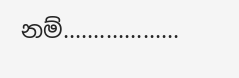නම්...................